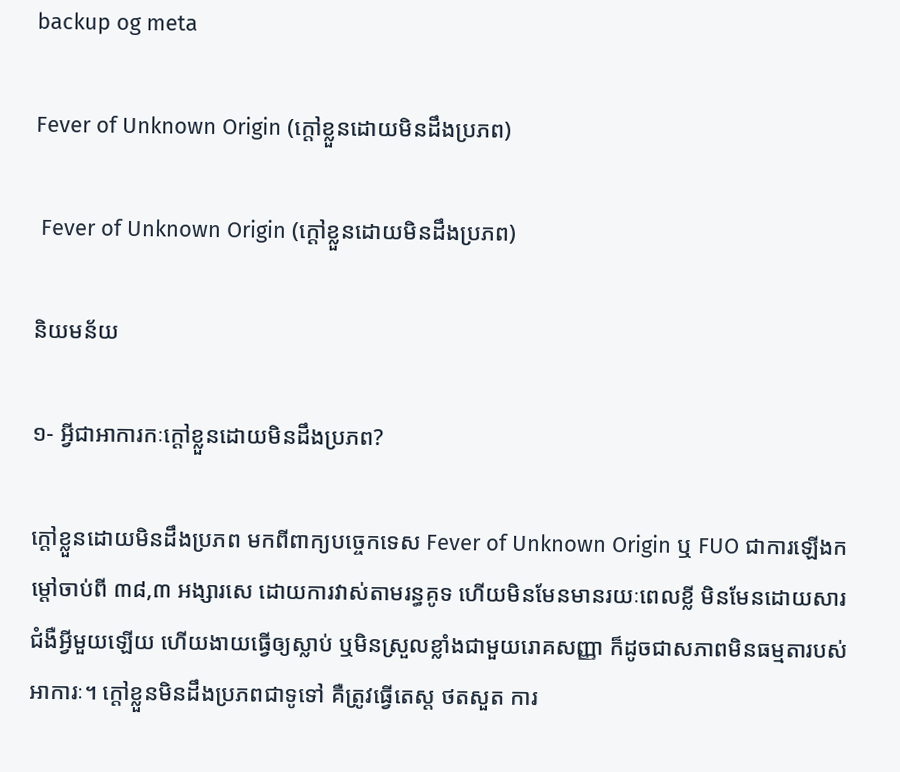backup og meta

Fever of Unknown Origin (ក្តៅខ្លួនដោយមិនដឹងប្រភព)

 Fever of Unknown Origin (ក្តៅខ្លួនដោយមិនដឹងប្រភព)

និយមន័យ

១‑ អ្វីជាអាការកៈក្តៅខ្លួនដោយមិនដឹងប្រភព?

ក្តៅខ្លួនដោយមិនដឹងប្រភព មកពីពាក្យបច្ចេកទេស Fever of Unknown Origin ឬ FUO ជាការឡើងកម្តៅចាប់ពី ៣៨,៣ អង្សារសេ ដោយការវាស់តាមរន្ធគូទ ហើយមិនមែនមានរយៈពេលខ្លី មិនមែនដោយសារជំងឺអ្វីមួយឡើយ ហើយងាយធ្វើឲ្យស្លាប់ ឬមិនស្រួលខ្លាំងជាមួយរោគសញ្ញា ក៏ដូចជាសភាពមិនធម្មតារបស់អាការៈ។ ក្តៅខ្លួនមិនដឹងប្រភពជាទូទៅ គឺត្រូវធ្វើតេស្ត ថតសួត ការ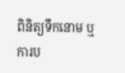ពិនិត្យទឹកនោម ឬការប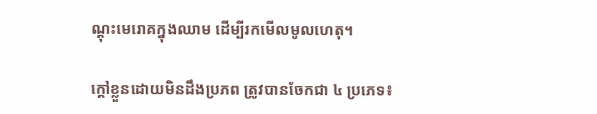ណ្តុះមេរោគក្នុងឈាម ដើម្បីរកមើលមូលហេតុ។

ក្តៅខ្លួនដោយមិនដឹងប្រភព ត្រូវបានចែកជា ៤ ប្រភេទ៖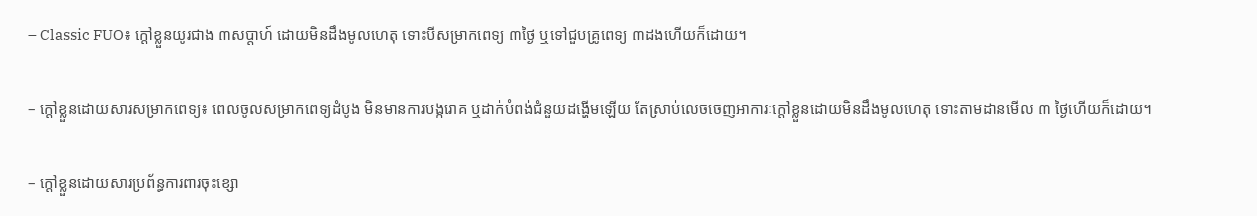– Classic FUO៖ ក្តៅខ្លួនយូរជាង ៣សប្តាហ៍ ដោយមិនដឹងមូលហេតុ ទោះបីសម្រាកពេទ្យ ៣ថ្ងៃ ឬទៅជួបគ្រូពេទ្យ ៣ដងហើយក៏ដោយ។

– ក្តៅខ្លួនដោយសារសម្រាកពេទ្យ៖ ពេលចូលសម្រាកពេទ្យដំបូង មិនមានការបង្ករោគ ឬដាក់បំពង់ជំនួយដង្ហើមឡើយ តែស្រាប់លេចចេញអាការៈក្តៅខ្លួនដោយមិនដឹងមូលហេតុ ទោះតាមដានមើល ៣ ថ្ងៃហើយក៏ដោយ។

– ក្តៅខ្លួនដោយសារប្រព័ន្ធការពារចុះខ្សោ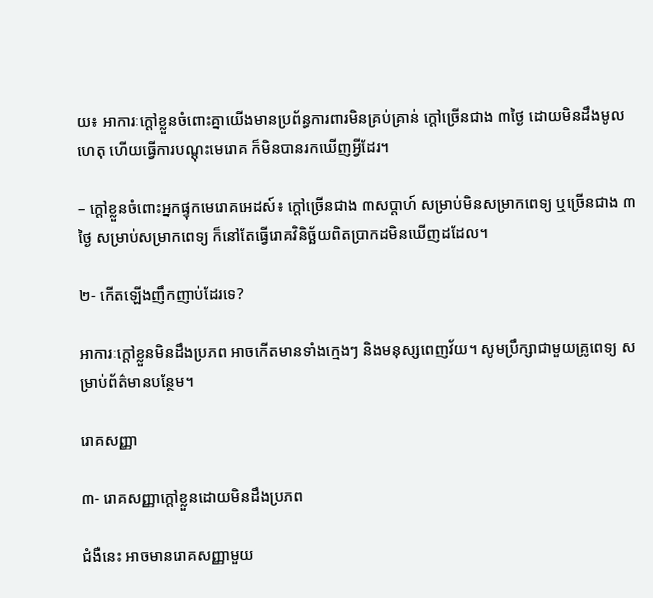យ៖ អាការៈក្តៅខ្លួនចំពោះគ្នាយើងមានប្រព័ន្ធការពារមិនគ្រប់គ្រាន់ ក្តៅច្រើនជាង ៣ថ្ងៃ ដោយមិនដឹងមូលហេតុ ហើយធ្វើការបណ្តុះមេរោគ ក៏មិនបានរកឃើញអ្វីដែរ។

– ក្តៅខ្លួនចំពោះអ្នកផ្ទុកមេរោគអេដស៍៖ ក្តៅច្រើនជាង ៣សប្តាហ៍ សម្រាប់មិនសម្រាកពេទ្យ ឬច្រើនជាង ៣ថ្ងៃ សម្រាប់សម្រាកពេទ្យ ក៏នៅតែធ្វើរោគវិនិច្ឆ័យពិតប្រាកដមិនឃើញដដែល។

២- កើតឡើងញឹកញាប់ដែរទេ?

អាការៈក្តៅខ្លួនមិនដឹងប្រភព អាចកើតមានទាំងក្មេងៗ និងមនុស្សពេញវ័យ។ សូមប្រឹក្សាជាមួយគ្រូពេទ្យ សម្រាប់ព័ត៌មានបន្ថែម។

រោគសញ្ញា

៣‑ រោគសញ្ញាក្តៅខ្លួនដោយមិនដឹងប្រភព

ជំងឺនេះ អាចមានរោគសញ្ញាមួយ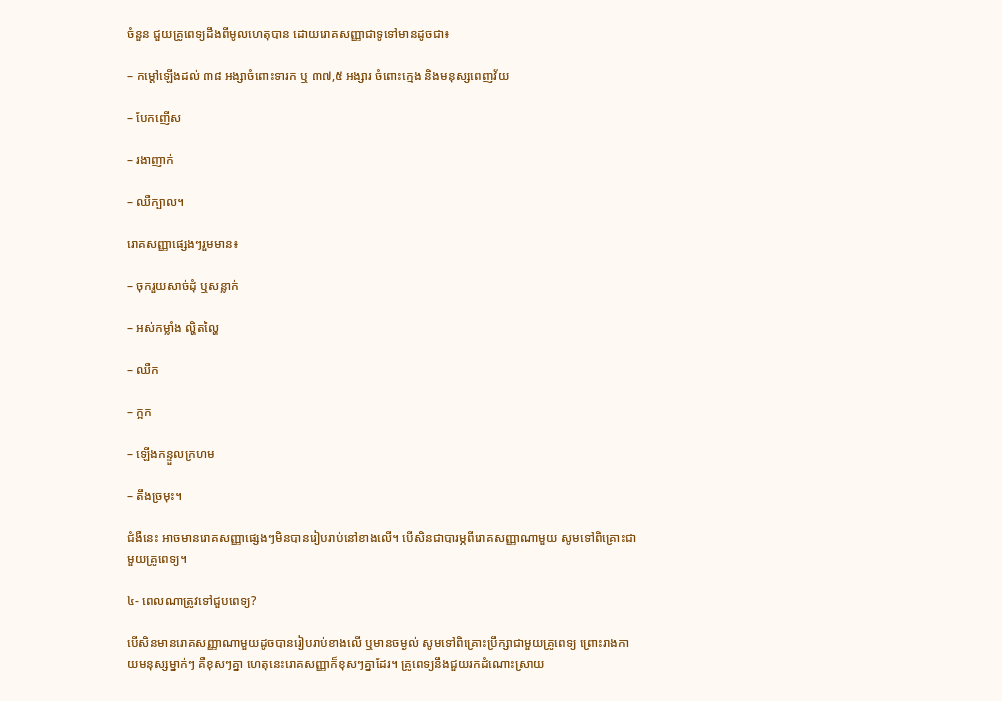ចំនួន ជួយគ្រូពេទ្យដឹងពីមូលហេតុបាន ដោយរោគសញ្ញាជាទូទៅមានដូចជា៖

– កម្តៅឡើងដល់ ៣៨ អង្សាចំពោះទារក ឬ ៣៧,៥ អង្សារ ចំពោះក្មេង និងមនុស្សពេញវ័យ

– បែកញើស

– រងាញាក់

– ឈឺក្បាល។

រោគសញ្ញាផ្សេងៗរួមមាន៖

– ចុករួយសាច់ដុំ ឬសន្លាក់

– អស់កម្លាំង ល្ហិតល្ហៃ

– ឈឺក

– ក្អក

– ឡើងកន្ទួលក្រហម

– តឹងច្រមុះ។

ជំងឺនេះ អាចមានរោគសញ្ញាផ្សេងៗមិនបានរៀបរាប់នៅខាងលើ។ បើសិនជាបារម្ភពីរោគសញ្ញាណាមួយ សូមទៅពិគ្រោះជាមួយគ្រូពេទ្យ។

៤‑ ពេលណាត្រូវទៅជួបពេទ្យ?

បើសិនមានរោគសញ្ញាណាមួយដូចបានរៀបរាប់ខាងលើ ឬមានចម្ងល់ សូមទៅពិគ្រោះប្រឹក្សាជាមួយគ្រូពេទ្យ ព្រោះរាងកាយមនុស្សម្នាក់ៗ គឺខុសៗគ្នា ហេតុនេះរោគសញ្ញាក៏ខុសៗគ្នាដែរ។ គ្រូពេទ្យនឹងជួយរកដំណោះស្រាយ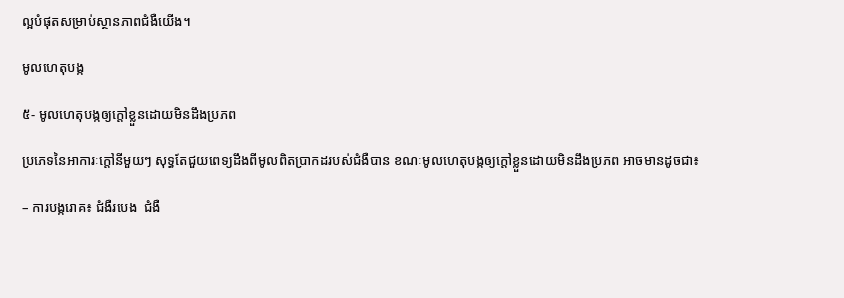ល្អបំផុតសម្រាប់ស្ថានភាពជំងឺយើង។

មូលហេតុបង្ក

៥‑ មូលហេតុបង្កឲ្យក្តៅខ្លួនដោយមិនដឹងប្រភព

ប្រភេទនៃអាការៈក្តៅនីមួយៗ សុទ្ធតែជួយពេទ្យដឹងពីមូលពិតប្រាកដរបស់ជំងឺបាន ខណៈមូលហេតុបង្កឲ្យក្តៅខ្លួនដោយមិនដឹងប្រភព អាចមានដូចជា៖

– ការបង្ករោគ៖ ជំងឺរបេង  ជំងឺ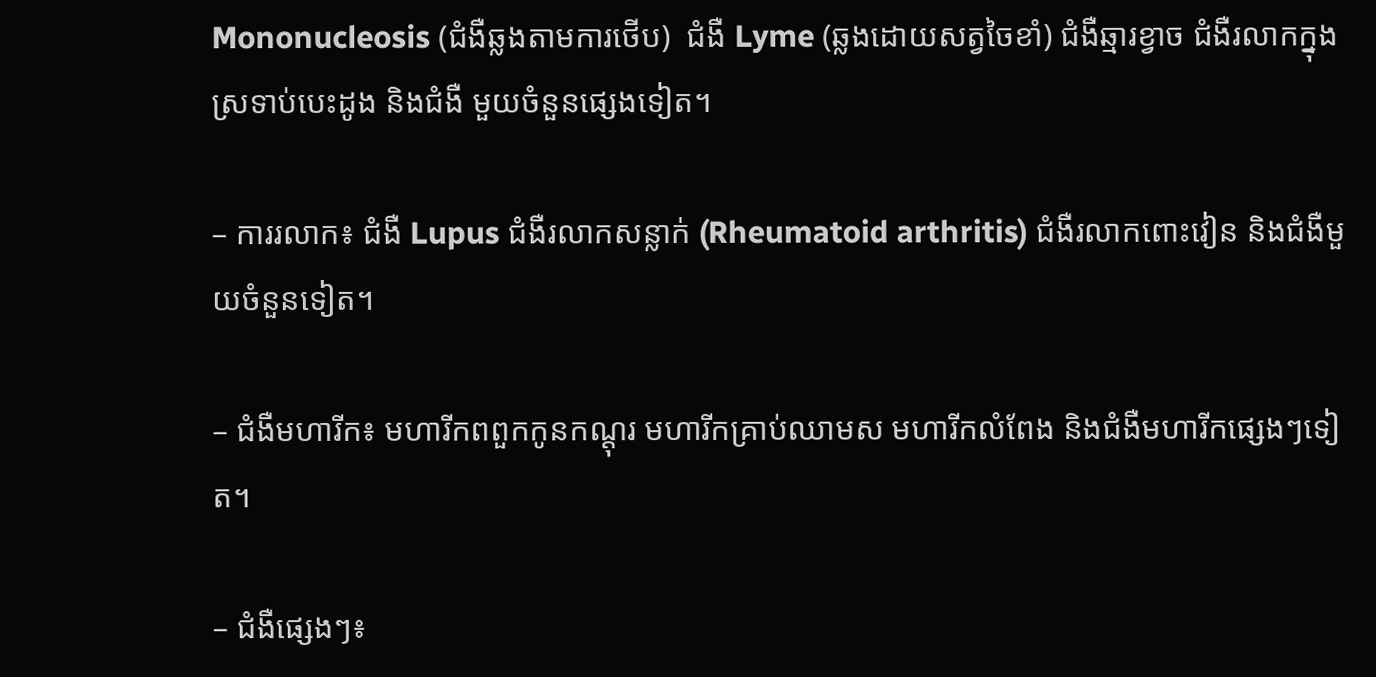Mononucleosis (ជំងឺឆ្លងតាមការថើប)  ជំងឺ Lyme (ឆ្លងដោយសត្វចៃខាំ) ជំងឺឆ្មារខ្វាច ជំងឺរលាកក្នុងស្រទាប់បេះដូង និងជំងឺ មួយចំនួនផ្សេងទៀត។

– ការរលាក៖ ជំងឺ Lupus ជំងឺរលាកសន្លាក់ (Rheumatoid arthritis) ជំងឺរលាកពោះវៀន និងជំងឺមួយចំនួនទៀត។

– ជំងឺមហារីក៖ មហារីកពពួកកូនកណ្តុរ មហារីកគ្រាប់ឈាមស មហារីកលំពែង និងជំងឺមហារីកផ្សេងៗទៀត។

– ជំងឺផ្សេងៗ៖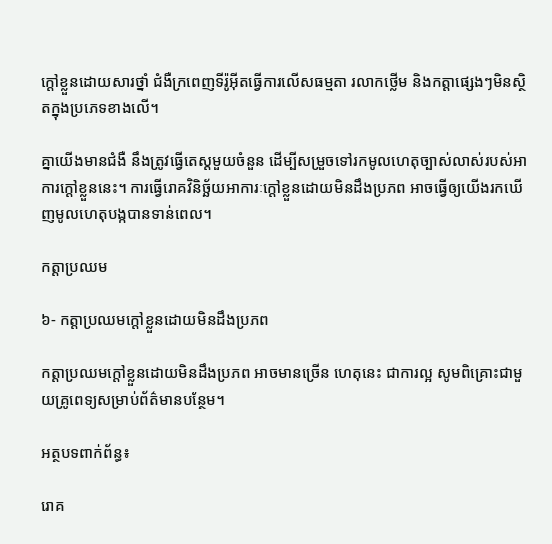ក្តៅខ្លួនដោយសារថ្នាំ ជំងឺក្រពេញទីរ៉ូអ៊ីតធ្វើការលើសធម្មតា រលាកថ្លើម និងកត្តាផ្សេងៗមិនស្ថិតក្នុងប្រភេទខាងលើ។

គ្នាយើងមានជំងឺ នឹងត្រូវធ្វើតេស្តមួយចំនួន ដើម្បីសម្រួចទៅរកមូលហេតុច្បាស់លាស់របស់អាការក្តៅខ្លួននេះ។ ការធ្វើរោគវិនិច្ឆ័យអាការៈក្តៅខ្លួនដោយមិនដឹងប្រភព អាចធ្វើឲ្យយើងរកឃើញមូលហេតុបង្កបានទាន់ពេល។

កត្តាប្រឈម

៦‑ កត្តាប្រឈមក្តៅខ្លួនដោយមិនដឹងប្រភព

កត្តាប្រឈមក្តៅខ្លួនដោយមិនដឹងប្រភព អាចមានច្រើន ហេតុនេះ ជាការល្អ សូមពិគ្រោះជាមួយគ្រូពេទ្យសម្រាប់ព័ត៌មានបន្ថែម។

អត្ថបទពាក់ព័ន្ធ៖

រោគ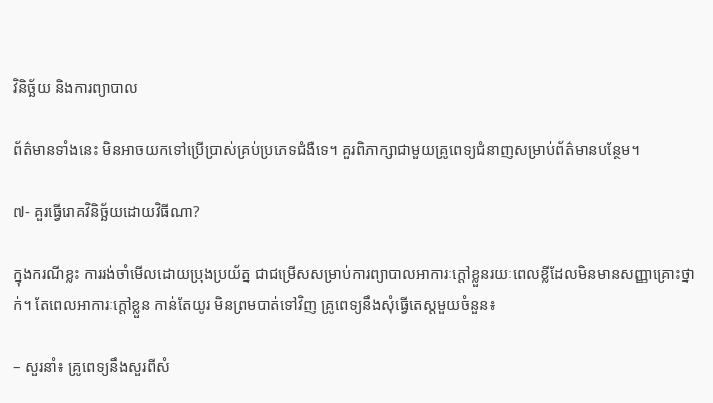វិនិច្ឆ័យ និងការព្យាបាល

ព័ត៌មានទាំងនេះ មិនអាចយកទៅប្រើប្រាស់គ្រប់ប្រភេទជំងឺទេ។ គួរពិភាក្សាជាមួយគ្រូពេទ្យជំនាញសម្រាប់ព័ត៌មានបន្ថែម។

៧- គួរធ្វើរោគវិនិច្ឆ័យដោយវិធីណា?

ក្នុងករណីខ្លះ ការរង់ចាំមើលដោយប្រុងប្រយ័ត្ន ជាជម្រើសសម្រាប់ការព្យាបាលអាការៈក្តៅខ្លួនរយៈពេលខ្លីដែលមិនមានសញ្ញាគ្រោះថ្នាក់។ តែពេលអាការៈក្តៅខ្លួន កាន់តែយូរ មិនព្រមបាត់ទៅវិញ គ្រូពេទ្យនឹងសុំធ្វើតេស្តមួយចំនួន៖

– សួរនាំ៖ គ្រូពេទ្យនឹងសួរពីសំ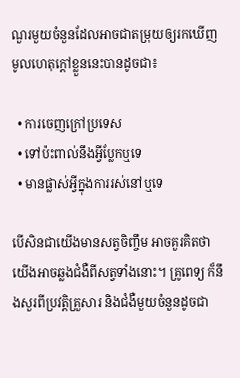ណួរមួយចំនួនដែលអាចជាតម្រុយឲ្យរកឃើញមូលហេតុក្តៅខ្លួននេះបានដូចជា៖

  • ការចេញក្រៅប្រទេស
  • ទៅប៉ះពាល់នឹងអ្វីប្លែកឬទេ
  • មានផ្លាស់អ្វីក្នុងការរស់នៅឬទេ

បើសិនជាយើងមានសត្វចិញ្ចឹម អាចគួរគិតថា យើងអាចឆ្លងជំងឺពីសត្វទាំងនោះ។ គ្រូពេទ្យ ក៏នឹងសួរពីប្រវត្តិគ្រួសារ និងជំងឺមួយចំនួនដូចជា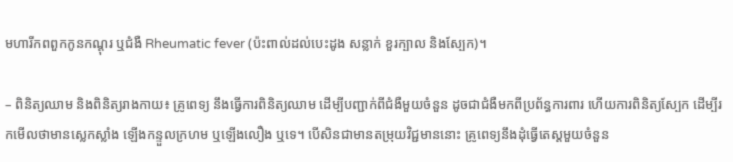មហារីកពពួកកូនកណ្តុរ ឬជំងឺ Rheumatic fever (ប៉ះពាល់ដល់បេះដូង សន្លាក់ ខួរក្បាល និងស្បែក)។

– ពិនិត្យឈាម និងពិនិត្យរាងកាយ៖ គ្រូពេទ្យ នឹងធ្វើការពិនិត្យឈាម ដើម្បីបញ្ជាក់ពីជំងឺមួយចំនួន ដូចជាជំងឺមកពីប្រព័ន្ធការពារ ហើយការពិនិត្យស្បែក ដើម្បីរកមើលថាមានស្លេកស្លាំង ឡើងកន្ទួលក្រហម ឬឡើងលឿង ឬទេ។ បើសិនជាមានតម្រុយវិជ្ជមាននោះ គ្រូពេទ្យនឹងដុំធ្វើតេស្តមួយចំនួន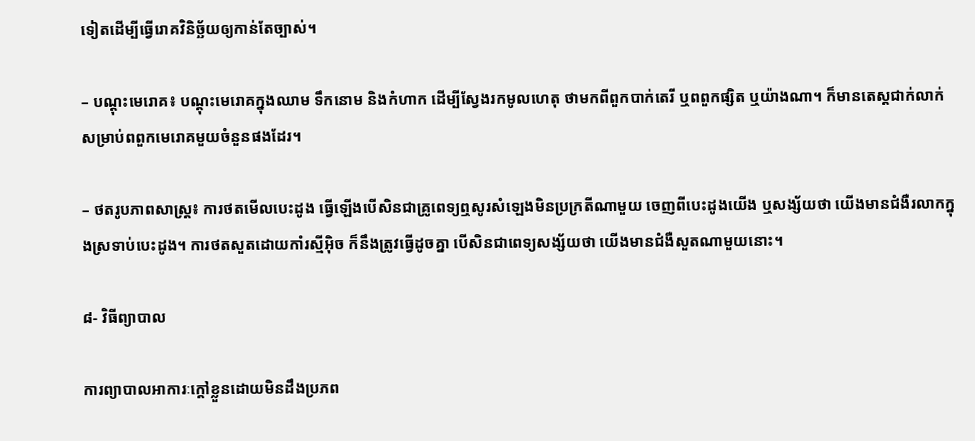ទៀតដើម្បីធ្វើរោគវិនិច្ឆ័យឲ្យកាន់តែច្បាស់។

– បណ្តុះមេរោគ៖ បណ្តុះមេរោគក្នុងឈាម ទឹកនោម និងកំហាក ដើម្បីស្វែងរកមូលហេតុ ថាមកពីពួកបាក់តេរី ឬពពួកផ្សិត ឬយ៉ាងណា។ ក៏មានតេស្តជាក់លាក់ សម្រាប់ពពួកមេរោគមួយចំនួនផងដែរ។

– ថតរូបភាពសាស្រ្ត៖ ការថតមើលបេះដូង ធ្វើឡើងបើសិនជាគ្រូពេទ្យឮសូរសំឡេងមិនប្រក្រតីណាមួយ ចេញពីបេះដូងយើង ឬសង្ស័យថា យើងមានជំងឺរលាកក្នុងស្រទាប់បេះដូង។ ការថតសួតដោយកាំរស្មីអ៊ិច ក៏នឹងត្រូវធ្វើដូចគ្នា បើសិនជាពេទ្យសង្ស័យថា យើងមានជំងឺសួតណាមួយនោះ។

៨‑ វិធីព្យាបាល

ការព្យាបាលអាការៈក្តៅខ្លួនដោយមិនដឹងប្រភព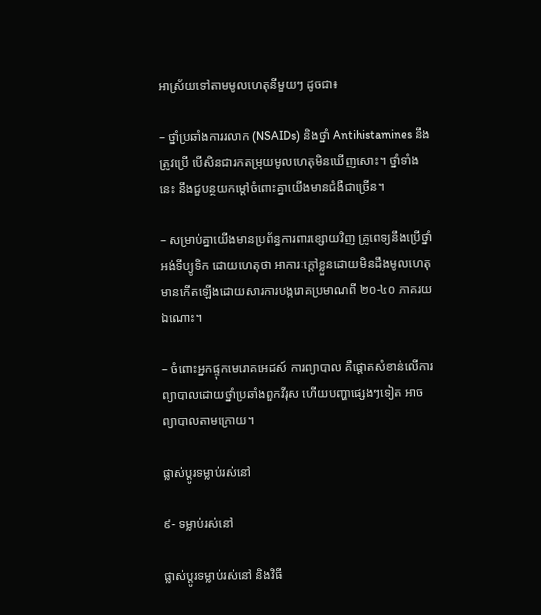អាស្រ័យទៅតាមមូលហេតុនីមួយៗ ដូចជា៖

– ថ្នាំប្រឆាំងការរលាក (NSAIDs) និងថ្នាំ Antihistamines នឹងត្រូវប្រើ បើសិនជារកតម្រុយមូលហេតុមិនឃើញសោះ។ ថ្នាំទាំងនេះ នឹងជួបន្ថយកម្តៅចំពោះគ្នាយើងមានជំងឺជាច្រើន។

– សម្រាប់គ្នាយើងមានប្រព័ន្ធការពារខ្សោយវិញ គ្រូពេទ្យនឹងប្រើថ្នាំអង់ទីប្យូទិក ដោយហេតុថា អាការៈក្តៅខ្លួនដោយមិនដឹងមូលហេតុ មានកើតឡើងដោយសារការបង្ករោគប្រមាណពី ២០-៤០ ភាគរយឯណោះ។

– ចំពោះអ្នកផ្ទុកមេរោគអេដស៍ ការព្យាបាល គឺផ្តោតសំខាន់លើការព្យាបាលដោយថ្នាំប្រឆាំងពួកវីរុស ហើយបញ្ហាផ្សេងៗទៀត អាចព្យាបាលតាមក្រោយ។

ផ្លាស់ប្តូរទម្លាប់រស់នៅ

៩- ទម្លាប់រស់នៅ

ផ្លាស់ប្តូរទម្លាប់រស់នៅ និងវិធី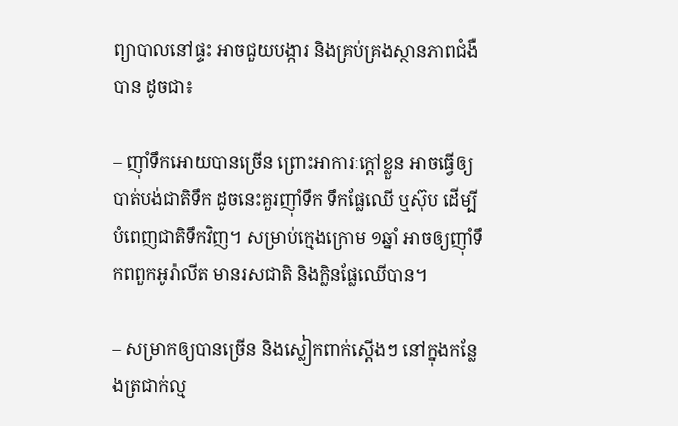ព្យាបាលនៅផ្ទះ អាចជួយបង្ការ និងគ្រប់គ្រងស្ថានភាពជំងឺបាន ដូចជា៖

– ញ៉ាំទឹកអោយបានច្រើន ព្រោះអាការៈក្តៅខ្លួន អាចធ្វើឲ្យបាត់បង់ជាតិទឹក ដូចនេះគួរញ៉ាំទឹក ទឹកផ្លែឈើ ឬស៊ុប ដើម្បីបំពេញជាតិទឹកវិញ។ សម្រាប់ក្មេងក្រោម ១ឆ្នាំ អាចឲ្យញ៉ាំទឹកពពួកអូរ៉ាលីត មានរសជាតិ និងក្លិនផ្លែឈើបាន។

– សម្រាកឲ្យបានច្រើន និងស្លៀកពាក់ស្តើងៗ នៅក្នុងកន្លែងត្រជាក់ល្ម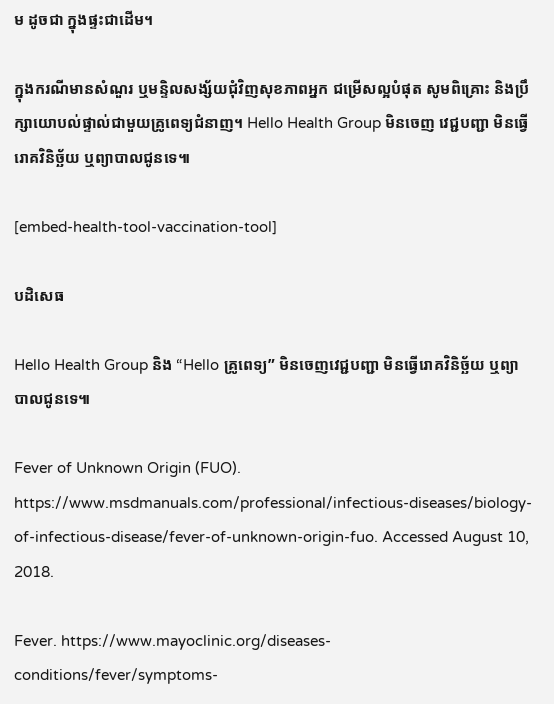ម ដូចជា ក្នុងផ្ទះជាដើម។

ក្នុងករណីមានសំណួរ ឬមន្ទិលសង្ស័យជុំវិញសុខភាពអ្នក ជម្រើសល្អបំផុត សូមពិគ្រោះ និងប្រឹក្សាយោបល់ផ្ទាល់ជាមួយគ្រូពេទ្យជំនាញ។ Hello Health Group មិនចេញ វេជ្ជបញ្ជា មិនធ្វើរោគវិនិច្ឆ័យ ឬព្យាបាលជូនទេ៕

[embed-health-tool-vaccination-tool]

បដិសេធ

Hello Health Group និង “Hello គ្រូពេទ្យ” មិនចេញវេជ្ជបញ្ជា មិនធ្វើរោគវិនិច្ឆ័យ ឬព្យាបាលជូនទេ៕

Fever of Unknown Origin (FUO). https://www.msdmanuals.com/professional/infectious-diseases/biology-of-infectious-disease/fever-of-unknown-origin-fuo. Accessed August 10, 2018.

Fever. https://www.mayoclinic.org/diseases-conditions/fever/symptoms-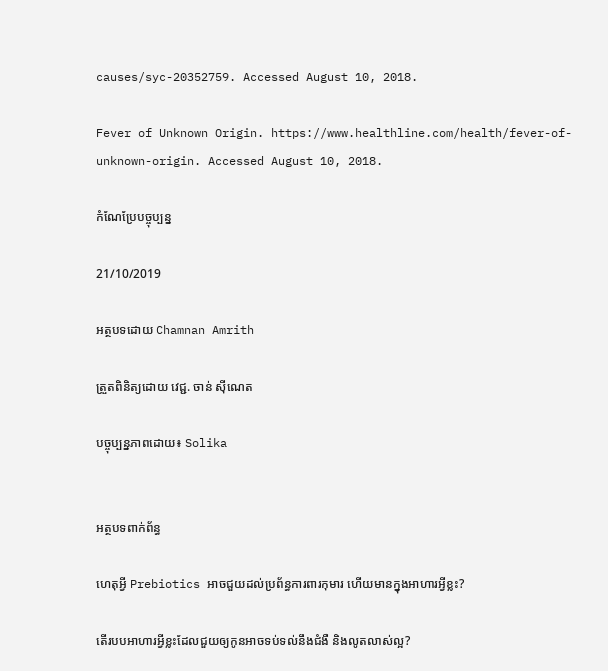causes/syc-20352759. Accessed August 10, 2018.

Fever of Unknown Origin. https://www.healthline.com/health/fever-of-unknown-origin. Accessed August 10, 2018.

កំណែប្រែបច្ចុប្បន្ន

21/10/2019

អត្ថបទដោយ Chamnan Amrith

ត្រួតពិនិត្យដោយ វេជ្ជ. ចាន់ ស៊ីណេត

បច្ចុប្បន្នភាពដោយ៖ Solika


អត្ថបទពាក់ព័ន្ធ

ហេតុអ្វី Prebiotics អាចជួយដល់ប្រព័ន្ធការពារកុមារ ហើយមានក្នុងអាហារអ្វីខ្លះ?

តើរបបអាហារអ្វីខ្លះដែលជួយឲ្យកូនអាចទប់ទល់នឹងជំងឺ និងលូតលាស់ល្អ?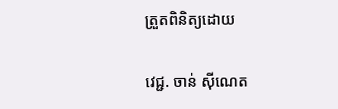ត្រួតពិនិត្យដោយ

វេជ្ជ. ចាន់ ស៊ីណេត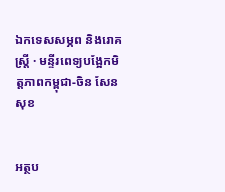ឯកទេសសម្ភព និងរោគស្ត្រី · មន្ទីរពេទ្យបង្អែកមិត្តភាពកម្ពុជា-ចិន សែនសុខ


អត្ថប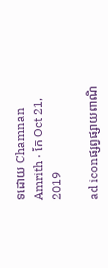ទដោយ Chamnan Amrith · កែ Oct 21, 2019

ad iconផ្សព្វផ្សាយពាណិ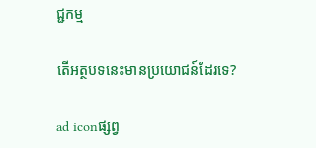ជ្ជកម្ម

តើអត្ថបទនេះមានប្រយោជន៍ដែរទេ?

ad iconផ្សព្វ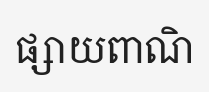ផ្សាយពាណិ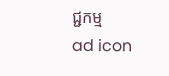ជ្ជកម្ម
ad icon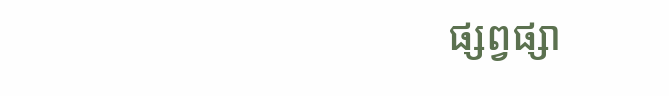ផ្សព្វផ្សា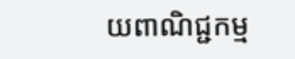យពាណិជ្ជកម្ម